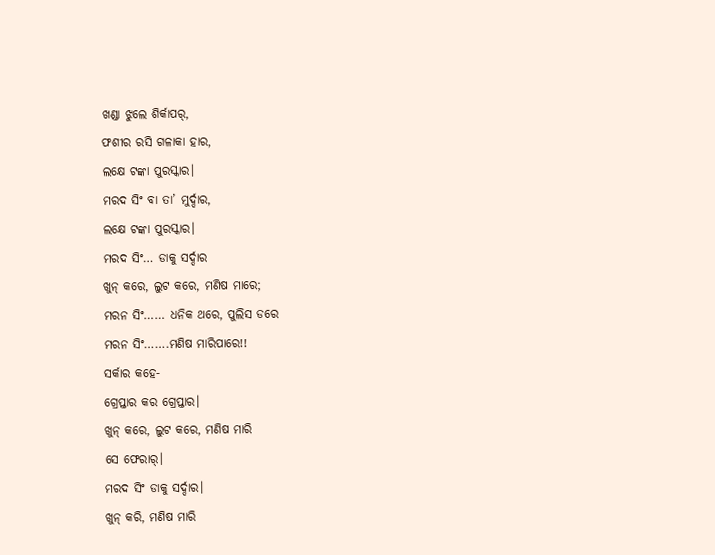ଖଣ୍ଡା ଝୁଲେ ଶିର୍କାପର୍,
ଫଶୀର ରସି ଗଳାକା ହାର,
ଲକ୍ଷେ ଟଙ୍କା ପୁରସ୍କାର।
ମରଦ ସିଂ ବା ତା’ ମୁର୍ଦ୍ଦାର,
ଲକ୍ଷେ ଟଙ୍କା ପୁରସ୍କାର।
ମରଦ ସିଂ… ଡାକୁ ସର୍ଦ୍ଦାର
ଖୁନ୍ କରେ, ଲୁଟ କରେ, ମଣିଷ ମାରେ;
ମରନ ସିଂ…… ଧନିକ ଥରେ, ପୁଲିସ ଡରେ
ମରନ ସିଂ…….ମଣିଷ ମାରିପାରେ!!
ସର୍କାର କହେ-
ଗ୍ରେପ୍ତାର କର ଗ୍ରେପ୍ତାର।
ଖୁନ୍ କରେ, ଲୁଟ କରେ, ମଣିଷ ମାରି
ସେ ଫେରାର୍।
ମରଦ ସିଂ ଡାକୁ ସର୍ଦ୍ଦାର।
ଖୁନ୍ କରି, ମଣିଷ ମାରି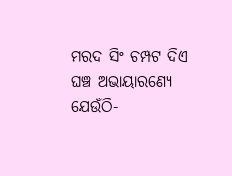ମରଦ ସିଂ ଚମ୍ପଟ ଦିଏ
ଘଞ୍ଚ ଅଭାୟାରଣ୍ୟେ
ଯେଉଁଠି-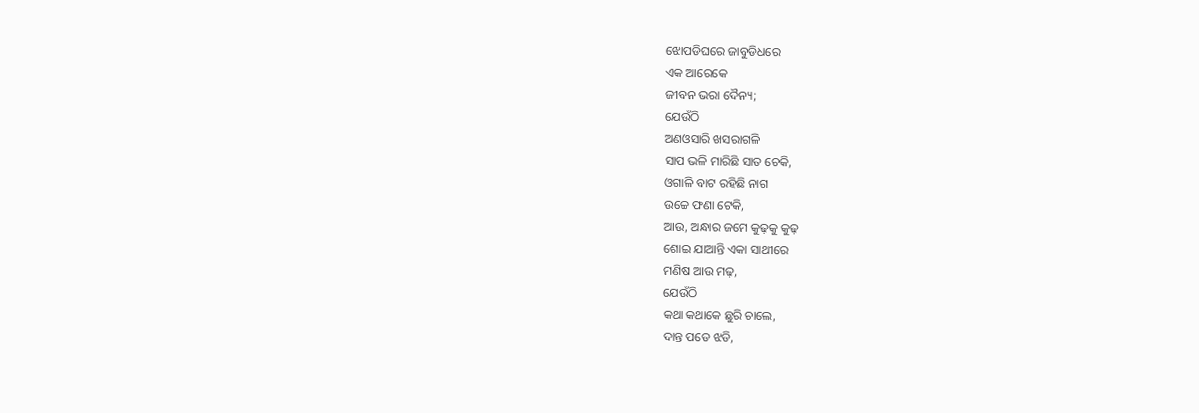ଝୋପଡିଘରେ ଜାବୁଡିଧରେ
ଏକ ଆରେକେ
ଜୀବନ ଭରା ଦୈନ୍ୟ;
ଯେଉଁଠି
ଅଣଓସାରି ଖସରାଗଳି
ସାପ ଭଳି ମାରିଛି ସାତ ଚେକି,
ଓଗାଳି ବାଟ ରହିଛି ନାଗ
ଉଚ୍ଚେ ଫଣା ଟେକି,
ଆଉ, ଅନ୍ଧାର ଜମେ କୁଢ଼କୁ କୁଢ଼
ଶୋଇ ଯାଆନ୍ତି ଏକା ସାଥୀରେ
ମଣିଷ ଆଉ ମଢ଼,
ଯେଉଁଠି
କଥା କଥାକେ ଛୁରି ଚାଲେ,
ଦାନ୍ତ ପଡେ ଝଡି,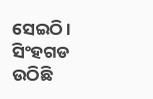ସେଇଠି।
ସିଂହଗଡ ଉଠିଛି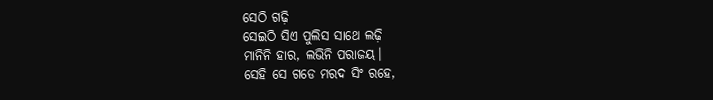ସେଠି ଗଢ଼ି
ସେଇଠି ସିଏ ପୁଲିସ ସାଥେ ଲଢ଼ି
ମାନିନି ହାର, ଲଭିନି ପରାଜୟ।
ସେହି ସେ ଗଡେ ମରଦ ସିଂ ରହେ,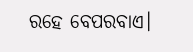ରହେ ବେପରବାଏ।